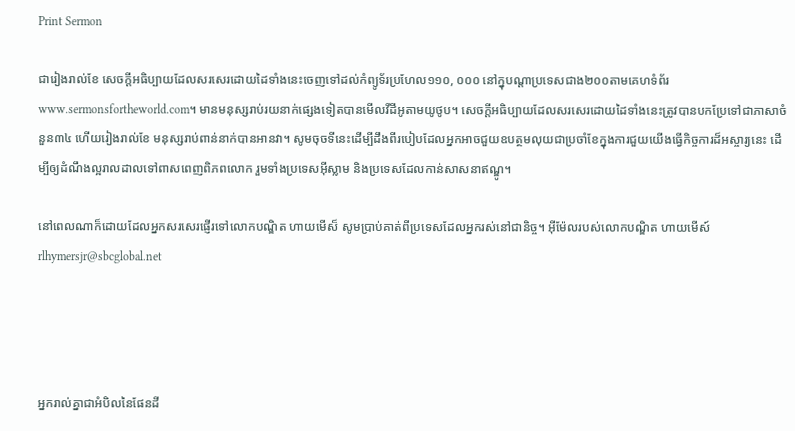Print Sermon

ជារៀងរាល់ខែ សេចក្ដីអធិប្បាយដែលសរសេរដោយដៃទាំងនេះចេញទៅដល់កំព្យូទ័រប្រហែល១១០, ០០០ នៅក្នុបណ្ដាប្រទេសជាង២០០តាមគេហទំព័រwww.sermonsfortheworld.com។ មានមនុស្សរាប់រយនាក់ផ្សេងទៀតបានមើលវីដីអូតាមយូថូប។ សេចក្ដីអធិប្បាយដែលសរសេរដោយដៃទាំងនេះត្រូវបានបកប្រែទៅជាភាសាចំនួន៣៤ ហើយរៀងរាល់ខែ មនុស្សរាប់ពាន់នាក់បានអានវា។ សូមចុចទីនេះដើម្បីដឹងពីរបៀបដែលអ្នកអាចជួយឧបត្ថមលុយជាប្រចាំខែក្នុងការជួយយើងធ្វើកិច្ចការដ៏អស្ចារ្យនេះ ដើម្បីឲ្យដំណឹងល្អរាលដាលទៅពាសពេញពិភពលោក រួមទាំងប្រទេសអ៊ីស្លាម និងប្រទេសដែលកាន់សាសនាឥណ្ឌូ។

នៅពេលណាក៏ដោយដែលអ្នកសរសេរផ្ញើរទៅលោកបណ្ឌិត ហាយមើស៏ សូមប្រាប់គាត់ពីប្រទេសដែលអ្នករស់នៅជានិច្ច។ អ៊ីម៉ែលរបស់លោកបណ្ឌិត ហាយមើស៍rlhymersjr@sbcglobal.net




អ្នករាល់គ្នាជាអំបិលនៃផែនដី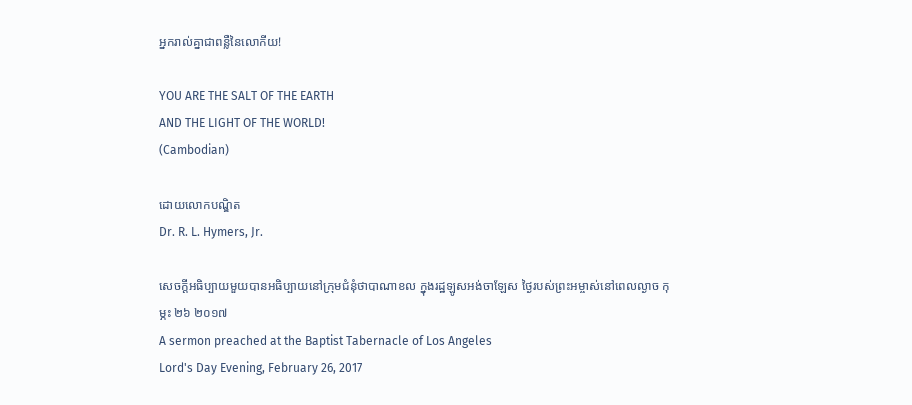អ្នករាល់គ្នាជាពន្លឺនៃលោកីយ!

YOU ARE THE SALT OF THE EARTH
AND THE LIGHT OF THE WORLD!
(Cambodian)

ដោយលោកបណ្ឌិត
Dr. R. L. Hymers, Jr.

សេចក្ដីអធិប្បាយមួយបានអធិប្បាយនៅក្រុមជំនុំថាបាណាខល ក្នុងរដ្ឋឡូសអង់ចាឡែស ថ្ងៃរបស់ព្រះអម្ចាស់នៅពេលល្ងាច កុម្ភះ ២៦ ២០១៧
A sermon preached at the Baptist Tabernacle of Los Angeles
Lord's Day Evening, February 26, 2017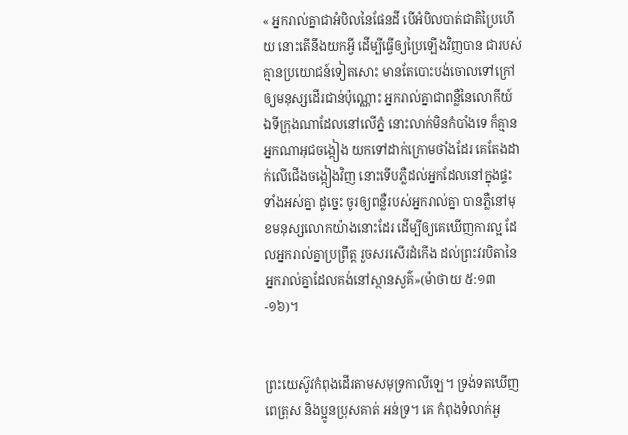« អ្នករាល់គ្នាជាអំបិលនៃផែនដី បើអំបិលបាត់ជាតិប្រៃហើយ នោះតើនឹងយកអ្វី ដើម្បីធ្វើឲ្យប្រៃឡើងវិញបាន ជារបស់គ្មានប្រយោជន៍ទៀតសោះ មានតែបោះបង់ចោលទៅក្រៅ ឲ្យមនុស្សដើរជាន់ប៉ុណ្ណោះ អ្នករាល់គ្នាជាពន្លឺនៃលោកីយ៍ ឯទីក្រុងណាដែលនៅលើភ្នំ នោះលាក់មិនកំបាំងទេ ក៏គ្មានអ្នកណាអុជចង្កៀង យកទៅដាក់ក្រោមថាំងដែរ គេតែងដាក់លើជើងចង្កៀងវិញ នោះទើបភ្លឺដល់អ្នកដែលនៅក្នុងផ្ទះទាំងអស់គ្នា ដូច្នេះ ចូរឲ្យពន្លឺរបស់អ្នករាល់គ្នា បានភ្លឺនៅមុខមនុស្សលោកយ៉ាងនោះដែរ ដើម្បីឲ្យគេឃើញការល្អ ដែលអ្នករាល់គ្នាប្រព្រឹត្ត រួចសរសើរដំកើង ដល់ព្រះវរបិតានៃអ្នករាល់គ្នាដែលគង់នៅស្ថានសួគ៌»(ម៉ាថាយ ៥:១៣-១៦)។


ព្រះយេស៊ូវកំពុងដើរតាមសមុទ្រកាលីឡេ។ ទ្រង់ទតឃើញពេត្រុស និងប្អូនប្រុសគាត់ អន់ទ្រ។ គេ កំពុងទំលាក់អួ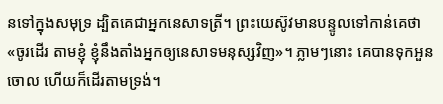នទៅក្នុងសមុទ្រ ដ្បិតគេជាអ្នកនេសាទត្រី។ ព្រះយេស៊ូវមានបន្ទូលទៅកាន់គេថា «ចូរដើរ តាមខ្ញុំ ខ្ញុំនឹងតាំងអ្នកឲ្យនេសាទមនុស្សវិញ»។ ភ្លាមៗនោះ គេបានទុកអួនចោល ហើយក៏ដើរតាមទ្រង់។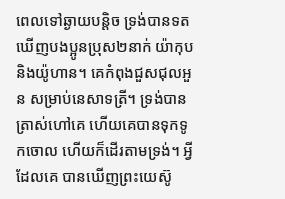ពេលទៅឆ្ងាយបន្ដិច ទ្រង់បានទតឃើញបងប្អូនប្រុស២នាក់ យ៉ាកុប និងយ៉ូហាន។ គេកំពុងជួសជុលអួន សម្រាប់នេសាទត្រី។ ទ្រង់បានត្រាស់ហៅគេ ហើយគេបានទុកទូកចោល ហើយក៏ដើរតាមទ្រង់។ អ្វីដែលគេ បានឃើញព្រះយេស៊ូ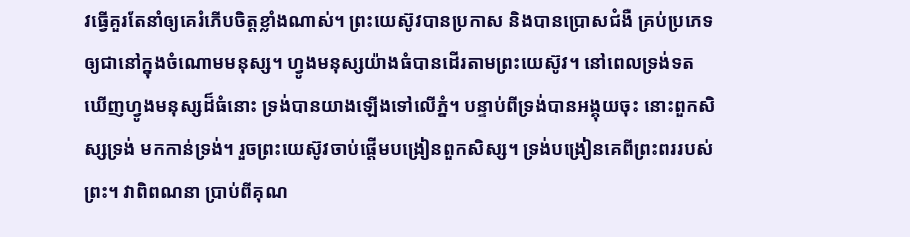វធ្វើគួរតែនាំឲ្យគេរំភើបចិត្ដខ្លាំងណាស់។ ព្រះយេស៊ូវបានប្រកាស និងបានប្រោសជំងឺ គ្រប់ប្រភេទឲ្យជានៅក្នុងចំណោមមនុស្ស។ ហ្វូងមនុស្សយ៉ាងធំបានដើរតាមព្រះយេស៊ូវ។ នៅពេលទ្រង់ទត ឃើញហ្វូងមនុស្សដ៏ធំនោះ ទ្រង់បានយាងឡើងទៅលើភ្នំ។ បន្ទាប់ពីទ្រង់បានអង្គុយចុះ នោះពួកសិស្សទ្រង់ មកកាន់ទ្រង់។ រួចព្រះយេស៊ូវចាប់ផ្ដើមបង្រៀនពួកសិស្ស។ ទ្រង់បង្រៀនគេពីព្រះពររបស់ព្រះ។ វាពិពណនា ប្រាប់ពីគុណ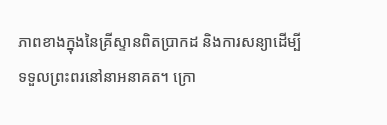ភាពខាងក្នុងនៃគ្រីស្ទានពិតប្រាកដ និងការសន្យាដើម្បីទទួលព្រះពរនៅនាអនាគត។ ក្រោ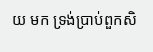យ មក ទ្រង់ប្រាប់ពួកសិ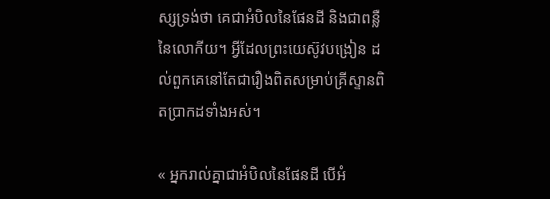ស្សទ្រង់ថា គេជាអំបិលនៃផែនដី និងជាពន្លឺនៃលោកីយ។ អ្វីដែលព្រះយេស៊ូវបង្រៀន ដល់ពួកគេនៅតែជារឿងពិតសម្រាប់គ្រីស្ទានពិតប្រាកដទាំងអស់។

« អ្នករាល់គ្នាជាអំបិលនៃផែនដី បើអំ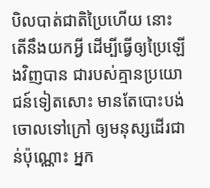បិលបាត់ជាតិប្រៃហើយ នោះតើនឹងយកអ្វី ដើម្បីធ្វើឲ្យប្រៃឡើងវិញបាន ជារបស់គ្មានប្រយោជន៍ទៀតសោះ មានតែបោះបង់ចោលទៅក្រៅ ឲ្យមនុស្សដើរជាន់ប៉ុណ្ណោះ អ្នក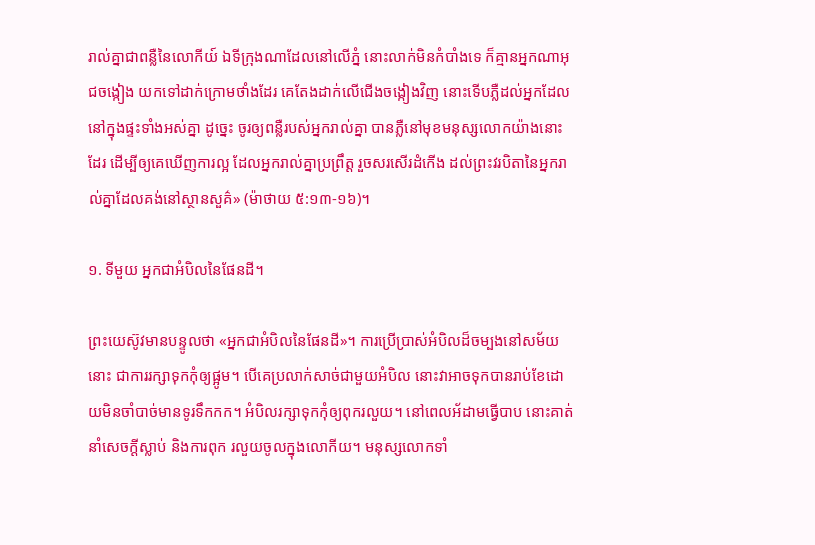រាល់គ្នាជាពន្លឺនៃលោកីយ៍ ឯទីក្រុងណាដែលនៅលើភ្នំ នោះលាក់មិនកំបាំងទេ ក៏គ្មានអ្នកណាអុជចង្កៀង យកទៅដាក់ក្រោមថាំងដែរ គេតែងដាក់លើជើងចង្កៀងវិញ នោះទើបភ្លឺដល់អ្នកដែលនៅក្នុងផ្ទះទាំងអស់គ្នា ដូច្នេះ ចូរឲ្យពន្លឺរបស់អ្នករាល់គ្នា បានភ្លឺនៅមុខមនុស្សលោកយ៉ាងនោះដែរ ដើម្បីឲ្យគេឃើញការល្អ ដែលអ្នករាល់គ្នាប្រព្រឹត្ត រួចសរសើរដំកើង ដល់ព្រះវរបិតានៃអ្នករាល់គ្នាដែលគង់នៅស្ថានសួគ៌» (ម៉ាថាយ ៥:១៣-១៦)។

១. ទីមួយ អ្នកជាអំបិលនៃផែនដី។

ព្រះយេស៊ូវមានបន្ទូលថា «អ្នកជាអំបិលនៃផែនដី»។ ការប្រើប្រាស់អំបិលដ៏ចម្បងនៅសម័យនោះ ជាការរក្សាទុកកុំឲ្យផ្អូម។ បើគេប្រលាក់សាច់ជាមួយអំបិល នោះវាអាចទុកបានរាប់ខែដោយមិនចាំបាច់មានទូរទឹកកក។ អំបិលរក្សាទុកកុំឲ្យពុករលួយ។ នៅពេលអ័ដាមធ្វើបាប នោះគាត់នាំសេចក្ដីស្លាប់ និងការពុក រលួយចូលក្នុងលោកីយ។ មនុស្សលោកទាំ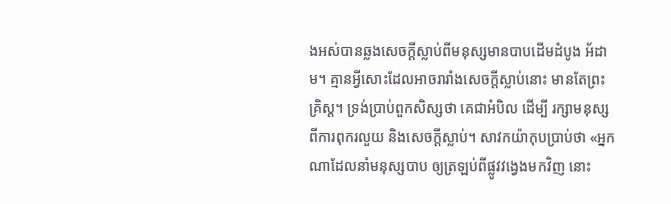ងអស់បានឆ្លងសេចក្ដីស្លាប់ពីមនុស្សមានបាបដើមដំបូង អ័ដាម។ គ្មានអ្វីសោះដែលអាចរារាំងសេចក្ដីស្លាប់នោះ មានតែព្រះគ្រិស្ដ។ ទ្រង់ប្រាប់ពួកសិស្សថា គេជាអំបិល ដើម្បី រក្សាមនុស្សពីការពុករលួយ និងសេចក្ដីស្លាប់។ សាវកយ៉ាកុបប្រាប់ថា «អ្នកណាដែលនាំមនុស្សបាប ឲ្យត្រឡប់ពីផ្លូវវង្វេងមកវិញ នោះ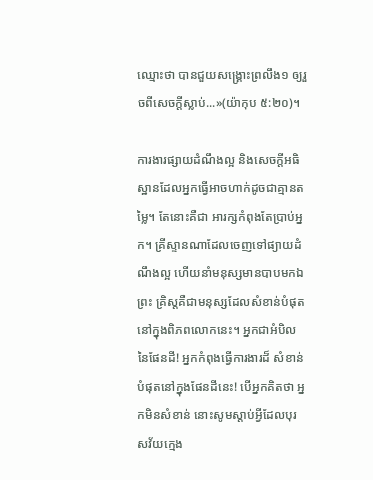ឈ្មោះថា បានជួយសង្គ្រោះព្រលឹង១ ឲ្យរួចពីសេចក្តីស្លាប់...»(យ៉ាកុប ៥:២០)។

ការងារផ្សាយដំណឹងល្អ និងសេចក្ដីអធិស្ឋានដែលអ្នកធ្វើអាចហាក់ដូចជាគ្មានតម្លៃ។ តែនោះគឺជា អារក្សកំពុងតែប្រាប់អ្នក។ គ្រីស្ទានណាដែលចេញទៅផ្យាយដំណឹងល្អ ហើយនាំមនុស្សមានបាបមកឯព្រះ គ្រិស្ដគឺជាមនុស្សដែលសំខាន់បំផុតនៅក្នុងពិភពលោកនេះ។ អ្នកជាអំបិលនៃផែនដី! អ្នកកំពុងធ្វើការងារដ៏ សំខាន់បំផុតនៅក្នុងផែនដីនេះ! បើអ្នកគិតថា អ្នកមិនសំខាន់ នោះសូមស្ដាប់អ្វីដែលបុរសវ័យក្មេង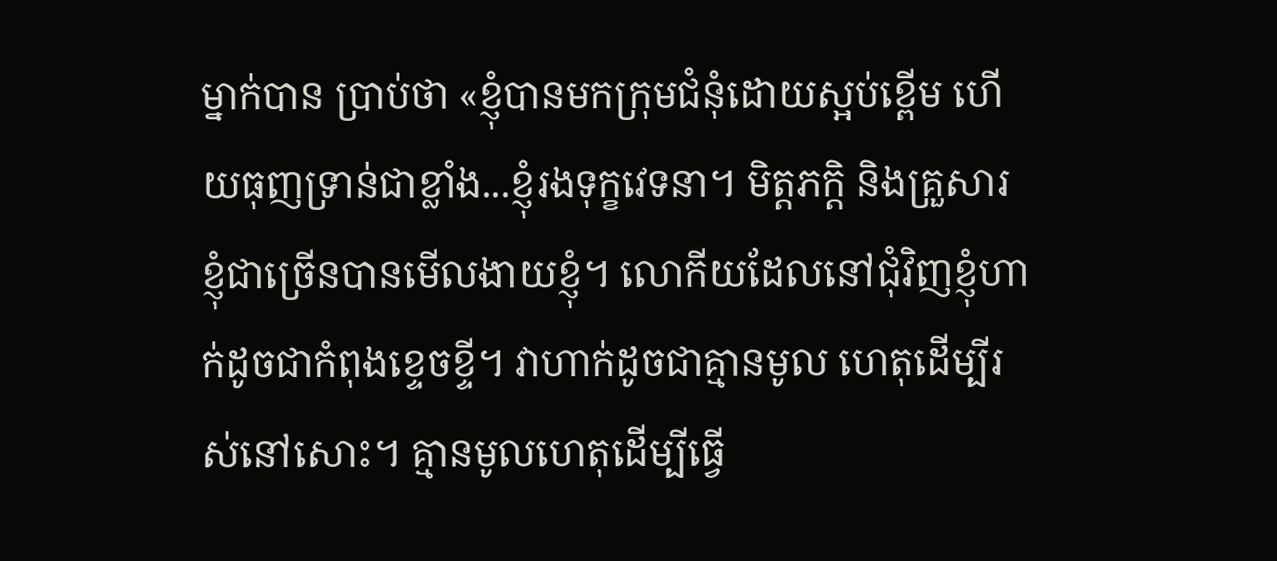ម្នាក់បាន ប្រាប់ថា «ខ្ញុំបានមកក្រុមជំនុំដោយស្អប់ខ្ពើម ហើយធុញទ្រាន់ជាខ្លាំង...ខ្ញុំរងទុក្ខវេទនា។ មិត្ដភក្ដិ និងគ្រួសារ ខ្ញុំជាច្រើនបានមើលងាយខ្ញុំ។ លោកីយដែលនៅជុំវិញខ្ញុំហាក់ដូចជាកំពុងខ្ទេចខ្ទី។ វាហាក់ដូចជាគ្មានមូល ហេតុដើម្បីរស់នៅសោះ។ គ្មានមូលហេតុដើម្បីធ្វើ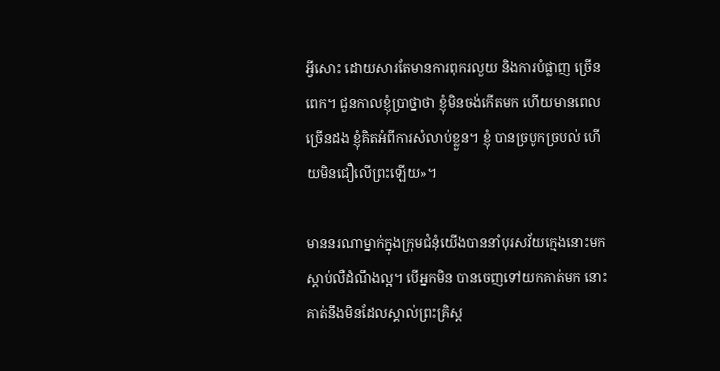អ្វីសោះ ដោយសារតែមានការពុករលួយ និងការបំផ្លាញ ច្រើនពេក។ ជួនកាលខ្ញុំប្រាថ្នាថា ខ្ញុំមិនចង់កើតមក ហើយមានពេលច្រើនដង ខ្ញុំគិតអំពីការសំលាប់ខ្លួន។ ខ្ញុំ បានច្របូកច្របល់ ហើយមិនជឿលើព្រះឡើយ»។

មាននរណាម្នាក់ក្នុងក្រុមជំនុំយើងបាននាំបុរសវ័យក្មេងនោះមកស្ដាប់លឺដំណឹងល្អ។ បើអ្នកមិន បានចេញទៅយកគាត់មក នោះគាត់នឹងមិនដែលស្គាល់ព្រះគ្រិស្ដ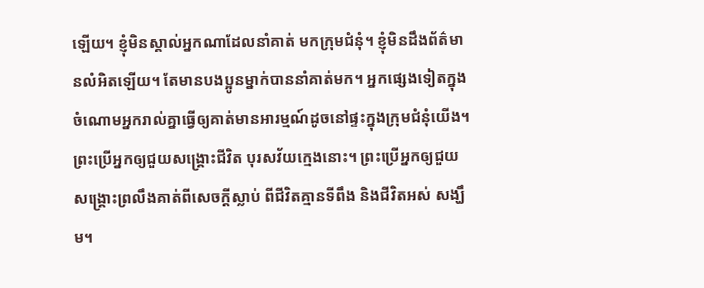ឡើយ។ ខ្ញុំមិនស្គាល់អ្នកណាដែលនាំគាត់ មកក្រុមជំនុំ។ ខ្ញុំមិនដឹងព័ត៌មានលំអិតឡើយ។ តែមានបងប្អូនម្នាក់បាននាំគាត់មក។ អ្នកផ្សេងទៀតក្នុង ចំណោមអ្នករាល់គ្នាធ្វើឲ្យគាត់មានអារម្មណ៍ដូចនៅផ្ទះក្នុងក្រុមជំនុំយើង។ ព្រះប្រើអ្នកឲ្យជួយសង្រ្គោះជីវិត បុរសវ័យក្មេងនោះ។ ព្រះប្រើអ្នកឲ្យជួយសង្រ្គោះព្រលឹងគាត់ពីសេចក្ដីស្លាប់ ពីជីវិតគ្មានទីពឹង និងជីវិតអស់ សង្ឃឹម។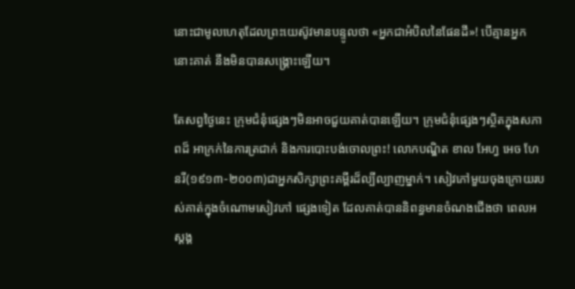នោះជាមូលហេតុដែលព្រះយេស៊ូវមានបន្ទូលថា «អ្នកជាអំបិលនៃផែនដី»! បើគ្មានអ្នក នោះគាត់ នឹងមិនបានសង្រ្គោះឡើយ។

តែសព្វថ្ងៃនេះ ក្រុមជំនុំផ្សេងៗមិនអាចជួយគាត់បានឡើយ។ ក្រុមជំនុំផ្សេងៗស្ថិតក្នុងសភាពដ៏ អាក្រក់នៃការត្រជាក់ និងការបោះបង់ចោលព្រះ! លោកបណ្ឌិត ខាល អែហ្វ អេច ហែនរី(១៩១៣-២០០៣)ជាអ្នកសិក្សាព្រះគម្ពីរដ៏ល្បីល្បាញម្នាក់។ សៀវភៅមួយចុងក្រោយរបស់គាត់ក្នុងចំណោមសៀវភៅ ផ្សេងទៀត ដែលគាត់បាននិពន្ធមានចំណងជើងថា ពេលអស្ដង្គ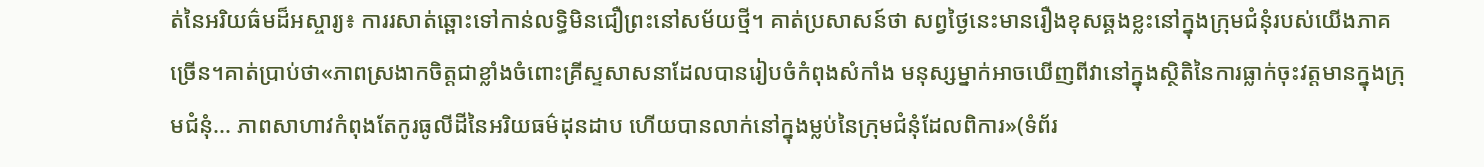ត់នៃអរិយធ៌មដ៏អស្ចារ្យ៖ ការរសាត់ឆ្ពោះទៅកាន់លទ្ធិមិនជឿព្រះនៅសម័យថ្មី។ គាត់ប្រសាសន៍ថា សព្វថ្ងៃនេះមានរឿងខុសឆ្គងខ្លះនៅក្នុងក្រុមជំនុំរបស់យើងភាគច្រើន។គាត់ប្រាប់ថា«ភាពស្រងាកចិត្ដជាខ្លាំងចំពោះគ្រីស្ទសាសនាដែលបានរៀបចំកំពុងសំកាំង មនុស្សម្នាក់អាចឃើញពីវានៅក្នុងស្ថិតិនៃការធ្លាក់ចុះវត្ដមានក្នុងក្រុមជំនុំ... ភាពសាហាវកំពុងតែកូរធូលីដីនៃអរិយធម៌ដុនដាប ហើយបានលាក់នៅក្នុងម្លប់នៃក្រុមជំនុំដែលពិការ»(ទំព័រ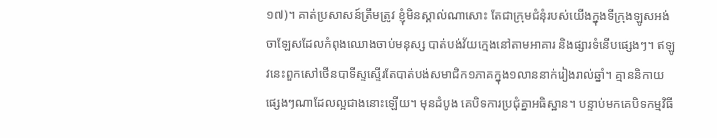១៧)។ គាត់ប្រសាសន៍ត្រឹមត្រូវ ខ្ញុំមិនស្គាល់ណាសោះ តែជាក្រុមជំនុំរបស់យើងក្នុងទីក្រុងឡូសអង់ចាឡែសដែលកំពុងឈោងចាប់មនុស្ស បាត់បង់វ័យក្មេងនៅតាមអាគារ និងផ្សារទំនើបផ្សេងៗ។ ឥឡូវនេះពួកសៅថើនបាទីស្ទស្ទើរតែបាត់បង់សមាជិក១ភាគក្នុង១លាននាក់រៀងរាល់ឆ្នាំ។ គ្មាននិកាយផ្សេងៗណាដែលល្អជាងនោះឡើយ។ មុនដំបូង គេបិទការប្រជុំគ្នាអធិស្ឋាន។ បន្ទាប់មកគេបិទកម្មវិធី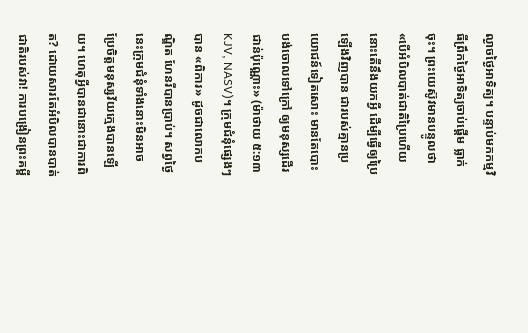ល្ងាចថ្ងៃអាទិត្យ។ បន្ទាប់មកកម្មវិធីព្រឹកថ្ងៃអាទិត្យចាប់ផ្ដើម ធ្លាក់ចុះ។ ព្រះយេស៊ូវមានបន្ទូលថា «បើអំបិលបាត់ជាតិប្រៃហើយ នោះតើនឹងយកអ្វី ដើម្បីធ្វើឲ្យប្រៃឡើងវិញបាន ជារបស់គ្មានប្រយោជន៍ទៀតសោះ មានតែបោះបង់ចោលទៅក្រៅ ឲ្យមនុស្សដើរជាន់ប៉ុណ្ណោះ» (ម៉ាថាយ ៥:១៣ KJV, NASV)។ ក្រុមជំនុំផ្សេងៗបាន «ពិការ» ដូចជាលោកបណ្ឌិត ហែនរីបានប្រាប់។ សព្វថ្ងៃនេះក្រុមជំនុំទាំងនោះមិនអាចប្រែចិត្ដមនុស្សវ័យក្មេងបានឡើយ។ ហេតុអ្វីបានជានោះជាការពិត? ដោយសារតែអំបិលបានបាត់ជាតិរបស់វា! ការបង្រៀនព្រះគម្ពី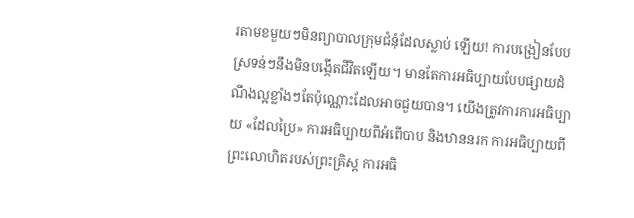រតាមខមួយៗមិនព្យាបាលក្រុមជំនុំដែលស្លាប់ ឡើយ! ការបង្រៀនបែបស្រទន់ៗនឹងមិនបង្កើតជីវិតឡើយ។ មានតែការអធិប្បាយបែបផ្សាយដំណឹងល្អខ្លាំងៗតែប៉ុណ្ណោះដែលអាចជួយបាន។ យើងត្រូវការការអធិប្បាយ «ដែលប្រៃ» ការអធិប្បាយពីអំពើបាប និងឋាននរក ការអធិប្បាយពីព្រះលោហិតរបស់ព្រះគ្រិស្ដ ការអធិ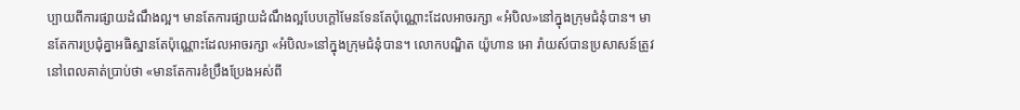ប្បាយពីការផ្សាយដំណឹងល្អ។ មានតែការផ្សាយដំណឹងល្អបែបក្ដៅមែនទែនតែប៉ុណ្ណោះដែលអាចរក្សា «អំបិល»នៅក្នុងក្រុមជំនុំបាន។ មានតែការប្រជុំគ្នាអធិស្ឋានតែប៉ុណ្ណោះដែលអាចរក្សា «អំបិល»នៅក្នុងក្រុមជំនុំបាន។ លោកបណ្ឌិត យ៉ូហាន អោ រ៉ាយស៍បានប្រសាសន៍ត្រូវ នៅពេលគាត់ប្រាប់ថា «មានតែការខំប្រឹងប្រែងអស់ពី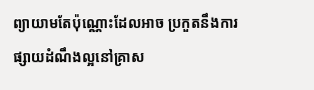ព្យាយាមតែប៉ុណ្ណោះដែលអាច ប្រកួតនឹងការផ្សាយដំណឹងល្អនៅគ្រាស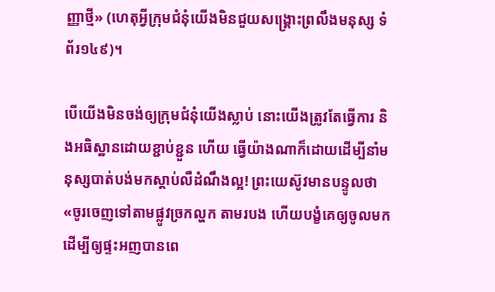ញ្ញាថ្មី» (ហេតុអ្វីក្រុមជំនុំយើងមិនជួយសង្រ្គោះព្រលឹងមនុស្ស ទំព័រ១៤៩)។

បើយើងមិនចង់ឲ្យក្រុមជំនុំយើងស្លាប់ នោះយើងត្រូវតែធ្វើការ និងអធិស្ឋានដោយខ្ជាប់ខ្ជួន ហើយ ធ្វើយ៉ាងណាក៏ដោយដើម្បីនាំមនុស្សបាត់បង់មកស្ដាប់លឺដំណឹងល្អ! ព្រះយេស៊ូវមានបន្ទូលថា «ចូរចេញទៅតាមផ្លូវច្រកល្ហក តាមរបង ហើយបង្ខំគេឲ្យចូលមក ដើម្បីឲ្យផ្ទះអញបានពេ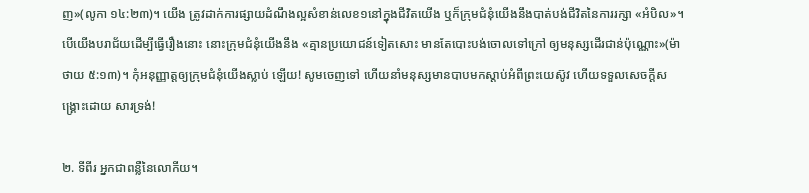ញ»(លូកា ១៤:២៣)។ យើង ត្រូវដាក់ការផ្សាយដំណឹងល្អសំខាន់លេខ១នៅក្នុងជីវិតយើង ឬក៏ក្រុមជំនុំយើងនឹងបាត់បង់ជីវិតនៃការរក្សា «អំបិល»។ បើយើងបរាជ័យដើម្បីធ្វើរឿងនោះ នោះក្រុមជំនុំយើងនឹង «គ្មានប្រយោជន៍ទៀតសោះ មានតែបោះបង់ចោលទៅក្រៅ ឲ្យមនុស្សដើរជាន់ប៉ុណ្ណោះ»(ម៉ាថាយ ៥:១៣)។ កុំអនុញ្ញាត្ដឲ្យក្រុមជំនុំយើងស្លាប់ ឡើយ! សូមចេញទៅ ហើយនាំមនុស្សមានបាបមកស្ដាប់អំពីព្រះយេស៊ូវ ហើយទទួលសេចក្ដីសង្រ្គោះដោយ សារទ្រង់!

២. ទីពីរ អ្នកជាពន្លឺនៃលោកីយ។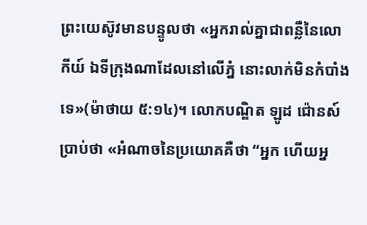ព្រះយេស៊ូវមានបន្ទូលថា «អ្នករាល់គ្នាជាពន្លឺនៃលោកីយ៍ ឯទីក្រុងណាដែលនៅលើភ្នំ នោះលាក់មិនកំបាំងទេ»(ម៉ាថាយ ៥:១៤)។ លោកបណ្ឌិត ឡូដ ជ៉ោនស៍ប្រាប់ថា «អំណាចនៃប្រយោគគឺថា “អ្នក ហើយអ្ន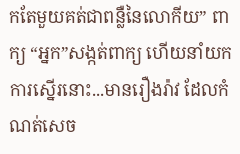កតែមួយគត់ជាពន្លឺនៃលោកីយ” ពាក្យ “អ្នក”សង្កត់ពាក្យ ហើយនាំយកការស្នើរនោះ...មានរឿងរ៉ាវ ដែលកំណត់សេច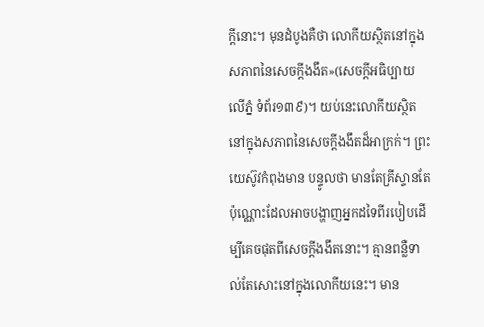ក្ដីនោះ។ មុនដំបូងគឺថា លោកីយស្ថិតនៅក្នុងសភាពនៃសេចក្ដីងងឹត»(សេចក្ដីអធិប្បាយ លើភ្នំ ទំព័រ១៣៩)។ យប់នេះលោកីយស្ថិតនៅក្នុងសភាពនៃសេចក្ដីងងឹតដ៏អាក្រក់។ ព្រះយេស៊ូវកំពុងមាន បន្ទូលថា មានតែគ្រីស្ទានតែប៉ុណ្ណោះដែលអាចបង្ហាញអ្នកដទៃពីរបៀបដើម្បីគេចផុតពីសេចក្ដីងងឹតនោះ។ គ្មានពន្លឺទាល់តែសោះនៅក្នុងលោកីយនេះ។ មាន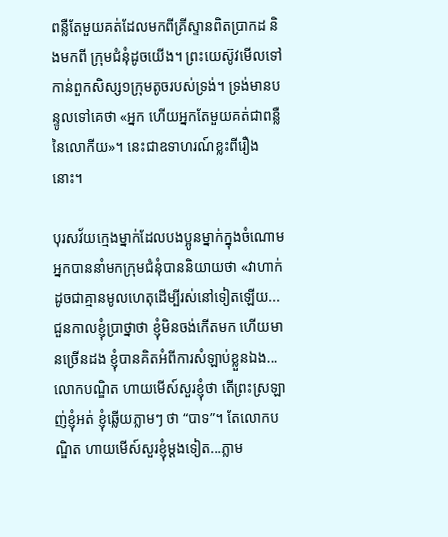ពន្លឺតែមួយគត់ដែលមកពីគ្រីស្ទានពិតប្រាកដ និងមកពី ក្រុមជំនុំដូចយើង។ ព្រះយេស៊ូវមើលទៅកាន់ពួកសិស្ស១ក្រុមតូចរបស់ទ្រង់។ ទ្រង់មានបន្ទូលទៅគេថា «អ្នក ហើយអ្នកតែមួយគត់ជាពន្លឺនៃលោកីយ»។ នេះជាឧទាហរណ៍ខ្លះពីរឿងនោះ។

បុរសវ័យក្មេងម្នាក់ដែលបងប្អូនម្នាក់ក្នុងចំណោមអ្នកបាននាំមកក្រុមជំនុំបាននិយាយថា «វាហាក់ ដូចជាគ្មានមូលហេតុដើម្បីរស់នៅទៀតឡើយ...ជួនកាលខ្ញុំប្រាថ្នាថា ខ្ញុំមិនចង់កើតមក ហើយមានច្រើនដង ខ្ញុំបានគិតអំពីការសំឡាប់ខ្លួនឯង...លោកបណ្ឌិត ហាយមើស៍សួរខ្ញុំថា តើព្រះស្រឡាញ់ខ្ញុំអត់ ខ្ញុំឆ្លើយភ្លាមៗ ថា “បាទ”។ តែលោកបណ្ឌិត ហាយមើស៍សួរខ្ញុំម្ដងទៀត...ភ្លាម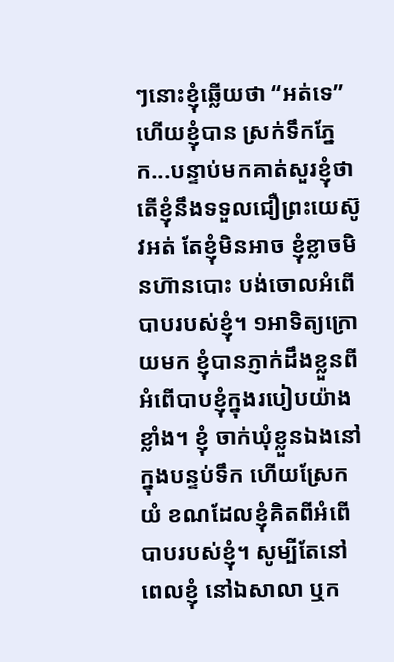ៗនោះខ្ញុំឆ្លើយថា “អត់ទេ” ហើយខ្ញុំបាន ស្រក់ទឹកភ្នែក...បន្ទាប់មកគាត់សួរខ្ញុំថា តើខ្ញុំនឹងទទួលជឿព្រះយេស៊ូវអត់ តែខ្ញុំមិនអាច ខ្ញុំខ្លាចមិនហ៊ានបោះ បង់ចោលអំពើបាបរបស់ខ្ញុំ។ ១អាទិត្យក្រោយមក ខ្ញុំបានភ្ញាក់ដឹងខ្លួនពីអំពើបាបខ្ញុំក្នុងរបៀបយ៉ាងខ្លាំង។ ខ្ញុំ ចាក់ឃុំខ្លួនឯងនៅក្នុងបន្ទប់ទឹក ហើយស្រែកយំ ខណដែលខ្ញុំគិតពីអំពើបាបរបស់ខ្ញុំ។ សូម្បីតែនៅពេលខ្ញុំ នៅឯសាលា ឬក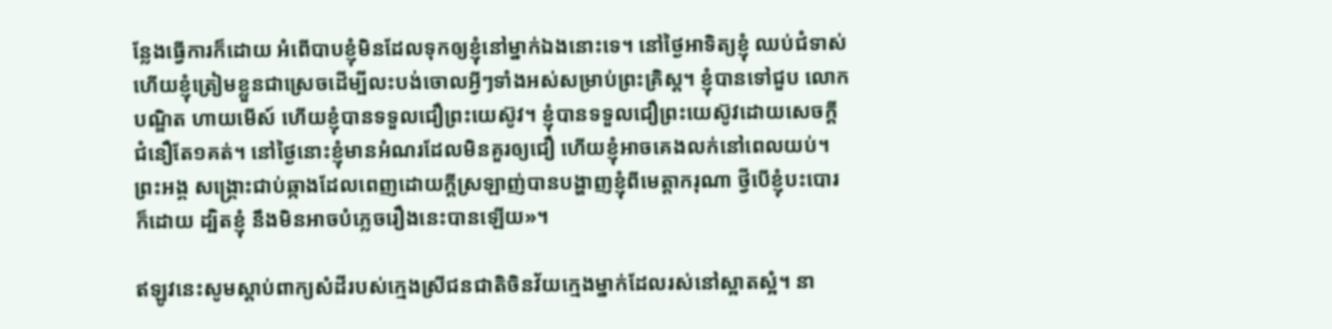ន្លែងធ្វើការក៏ដោយ អំពើបាបខ្ញុំមិនដែលទុកឲ្យខ្ញុំនៅម្នាក់ឯងនោះទេ។ នៅថ្ងៃអាទិត្យខ្ញុំ ឈប់ជំទាស់ ហើយខ្ញុំត្រៀមខ្លួនជាស្រេចដើម្បីលះបង់ចោលអ្វីៗទាំងអស់សម្រាប់ព្រះគ្រិស្ដ។ ខ្ញុំបានទៅជួប លោកបណ្ឌិត ហាយមើស៍ ហើយខ្ញុំបានទទួលជឿព្រះយេស៊ូវ។ ខ្ញុំបានទទួលជឿព្រះយេស៊ូវដោយសេចក្ដី ជំនឿតែ១គត់។ នៅថ្ងៃនោះខ្ញុំមានអំណរដែលមិនគួរឲ្យជឿ ហើយខ្ញុំអាចគេងលក់នៅពេលយប់។ ព្រះអង្គ សង្រ្គោះជាប់ឆ្កាងដែលពេញដោយក្ដីស្រឡាញ់បានបង្ហាញខ្ញុំពីមេត្ដាករុណា ថ្វីបើខ្ញុំបះបោរក៏ដោយ ដ្បិតខ្ញុំ នឹងមិនអាចបំភ្លេចរឿងនេះបានឡើយ»។

ឥឡូវនេះសូមស្ដាប់ពាក្យសំដីរបស់ក្មេងស្រីជនជាតិចិនវ័យក្មេងម្នាក់ដែលរស់នៅស្អាតស្អំ។ នា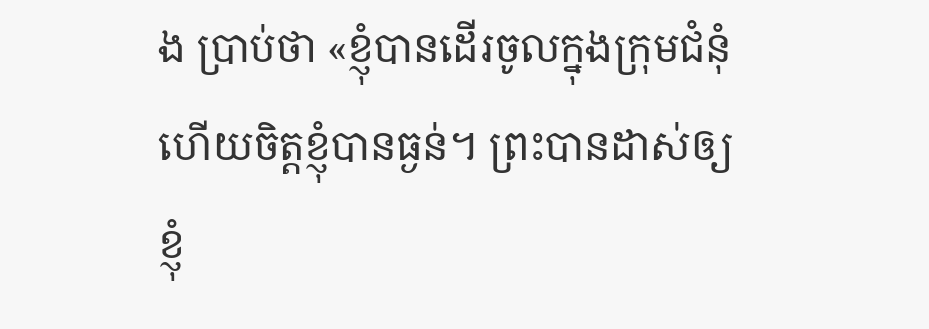ង ប្រាប់ថា «ខ្ញុំបានដើរចូលក្នុងក្រុមជំនុំ ហើយចិត្ដខ្ញុំបានធ្ងន់។ ព្រះបានដាស់ឲ្យខ្ញុំ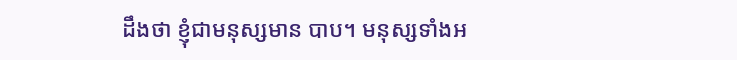ដឹងថា ខ្ញុំជាមនុស្សមាន បាប។ មនុស្សទាំងអ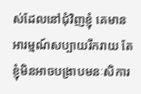ស់ដែលនៅជុំវិញខ្ញុំ គេមានអារម្មណ៍សប្បាយរីករាយ តែខ្ញុំមិនអាចបង្រាបមនៈសិការ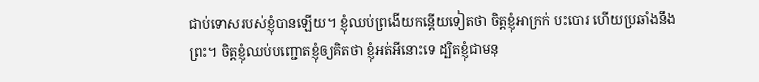ជាប់ទោសរបស់ខ្ញុំបានឡើយ។ ខ្ញុំឈប់ព្រងើយកន្ដើយទៀតថា ចិត្ដខ្ញុំអាក្រក់ បះបោរ ហើយប្រឆាំងនឹង ព្រះ។ ចិត្ដខ្ញុំឈប់បញ្ជោតខ្ញុំឲ្យគិតថា ខ្ញុំអត់អីនោះទេ ដ្បិតខ្ញុំជាមនុ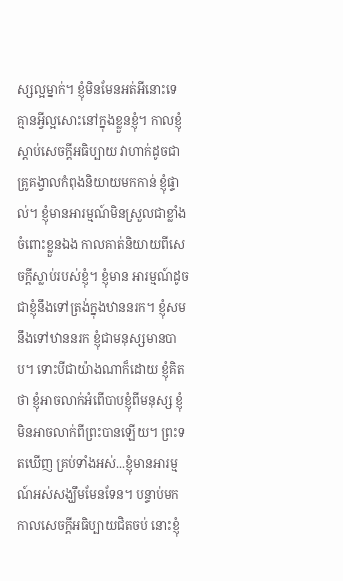ស្សល្អម្នាក់។ ខ្ញុំមិនមែនអត់អីនោះទេ គ្មានអ្វីល្អសោះនៅក្នុងខ្លួនខ្ញុំ។ កាលខ្ញុំស្ដាប់សេចក្ដីអធិប្បាយ វាហាក់ដូចជាគ្រូគង្វាលកំពុងនិយាយមកកាន់ ខ្ញុំផ្ទាល់។ ខ្ញុំមានអារម្មណ៍មិនស្រួលជាខ្លាំងចំពោះខ្លួនឯង កាលគាត់និយាយពីសេចក្ដីស្លាប់របស់ខ្ញុំ។ ខ្ញុំមាន អារម្មណ៍ដូចជាខ្ញុំនឹងទៅត្រង់ក្នុងឋាននរក។ ខ្ញុំសមនឹងទៅឋាននរក ខ្ញុំជាមនុស្សមានបាប។ ទោះបីជាយ៉ាងណាក៏ដោយ ខ្ញុំគិតថា ខ្ញុំអាចលាក់អំពើបាបខ្ញុំពីមនុស្ស ខ្ញុំមិនអាចលាក់ពីព្រះបានឡើយ។ ព្រះទតឃើញ គ្រប់ទាំងអស់...ខ្ញុំមានអារម្មណ៍អស់សង្ឃឹមមែនទែន។ បន្ទាប់មកកាលសេចក្ដីអធិប្បាយជិតចប់ នោះខ្ញុំ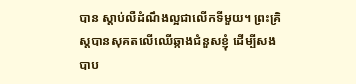បាន ស្ដាប់លឺដំណឹងល្អជាលើកទីមួយ។ ព្រះគ្រិស្ដបានសុគតលើឈើឆ្កាងជំនួសខ្ញុំ ដើម្បីសងបាប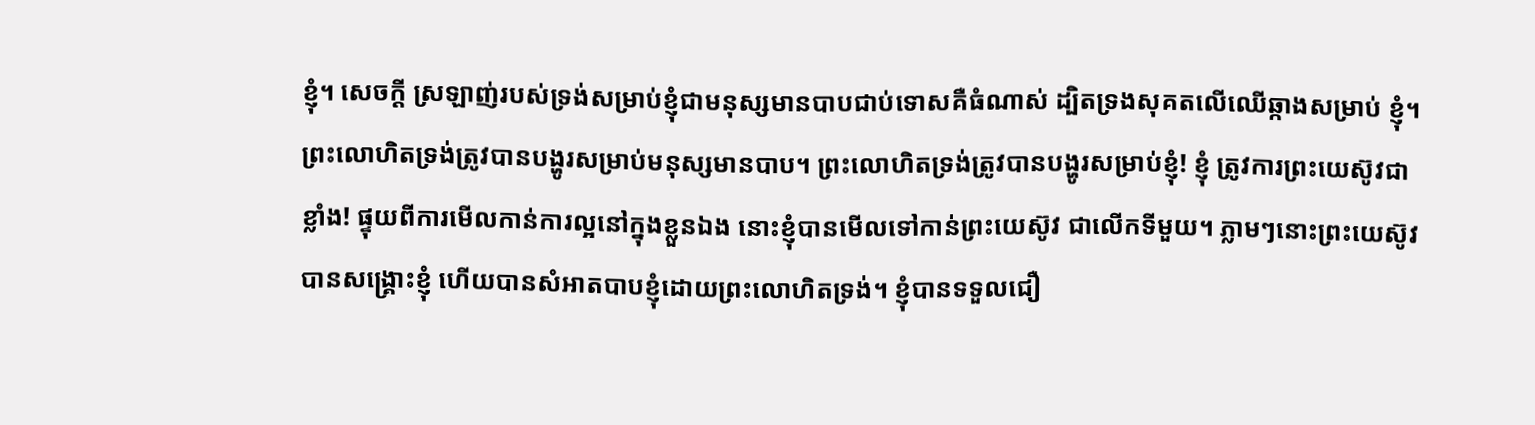ខ្ញុំ។ សេចក្ដី ស្រឡាញ់របស់ទ្រង់សម្រាប់ខ្ញុំជាមនុស្សមានបាបជាប់ទោសគឺធំណាស់ ដ្បិតទ្រងសុគតលើឈើឆ្កាងសម្រាប់ ខ្ញុំ។ ព្រះលោហិតទ្រង់ត្រូវបានបង្ហូរសម្រាប់មនុស្សមានបាប។ ព្រះលោហិតទ្រង់ត្រូវបានបង្ហូរសម្រាប់ខ្ញុំ! ខ្ញុំ ត្រូវការព្រះយេស៊ូវជាខ្លាំង! ផ្ទុយពីការមើលកាន់ការល្អនៅក្នុងខ្លួនឯង នោះខ្ញុំបានមើលទៅកាន់ព្រះយេស៊ូវ ជាលើកទីមួយ។ ភ្លាមៗនោះព្រះយេស៊ូវបានសង្រ្គោះខ្ញុំ ហើយបានសំអាតបាបខ្ញុំដោយព្រះលោហិតទ្រង់។ ខ្ញុំបានទទួលជឿ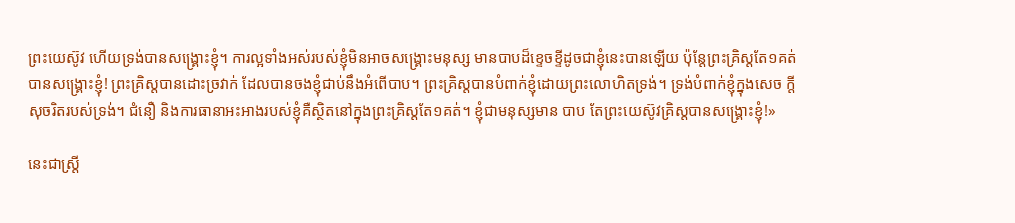ព្រះយេស៊ូវ ហើយទ្រង់បានសង្រ្គោះខ្ញុំ។ ការល្អទាំងអស់របស់ខ្ញុំមិនអាចសង្រ្គោះមនុស្ស មានបាបដ៏ខ្ទេចខ្ទីដូចជាខ្ញុំនេះបានឡើយ ប៉ុន្ដែព្រះគ្រិស្ដតែ១គត់បានសង្រ្គោះខ្ញុំ! ព្រះគ្រិស្ដបានដោះច្រវាក់ ដែលបានចងខ្ញុំជាប់នឹងអំពើបាប។ ព្រះគ្រិស្ដបានបំពាក់ខ្ញុំដោយព្រះលោហិតទ្រង់។ ទ្រង់បំពាក់ខ្ញុំក្នុងសេច ក្ដីសុចរិតរបស់ទ្រង់។ ជំនឿ និងការធានាអះអាងរបស់ខ្ញុំគឺស្ថិតនៅក្នុងព្រះគ្រិស្ដតែ១គត់។ ខ្ញុំជាមនុស្សមាន បាប តែព្រះយេស៊ូវគ្រិស្ដបានសង្រ្គោះខ្ញុំ!»

នេះជាស្រ្ដី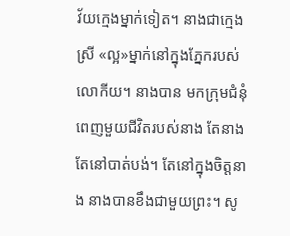វ័យក្មេងម្នាក់ទៀត។ នាងជាក្មេងស្រី «ល្អ»ម្នាក់នៅក្នុងភ្នែករបស់លោកីយ។ នាងបាន មកក្រុមជំនុំពេញមួយជីវិតរបស់នាង តែនាងតែនៅបាត់បង់។ តែនៅក្នុងចិត្ដនាង នាងបានខឹងជាមួយព្រះ។ សូ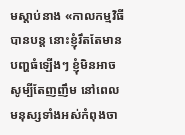មស្ដាប់នាង «កាលកម្មវិធីបានបន្ដ នោះខ្ញុំរឹតតែមានបញ្ហធំឡើងៗ ខ្ញុំមិនអាចសូម្បីតែញញឹម នៅពេលមនុស្សទាំងអស់កំពុងចា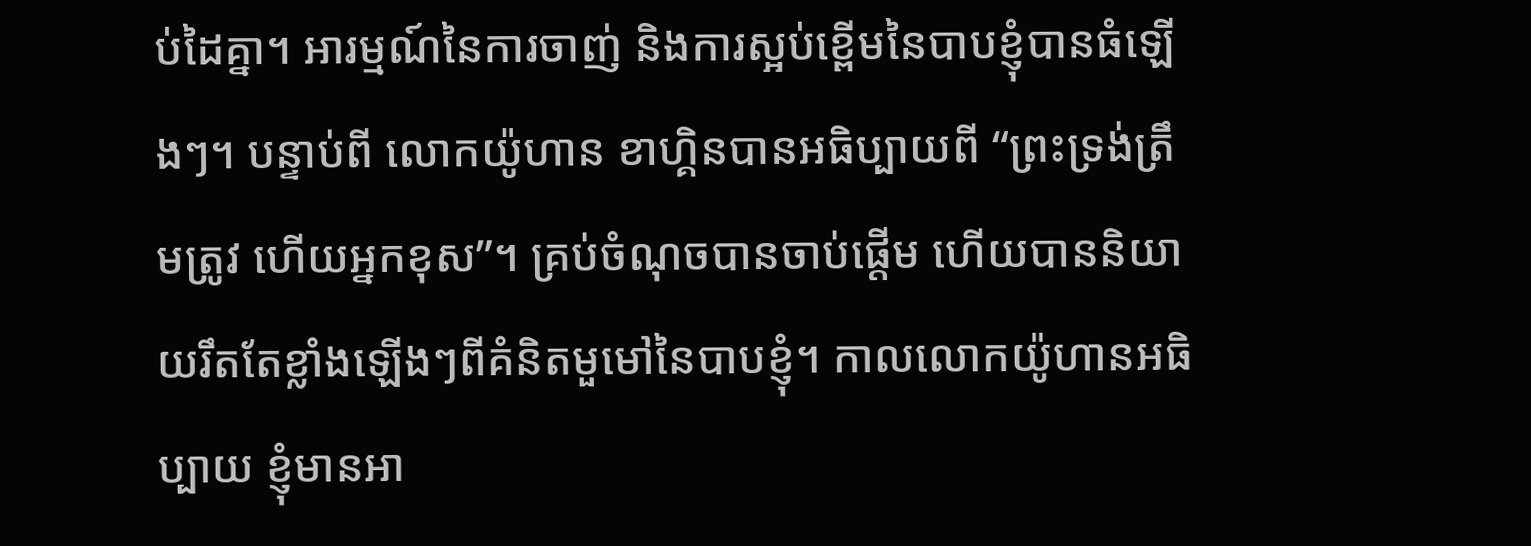ប់ដៃគ្នា។ អារម្មណ៍នៃការចាញ់ និងការស្អប់ខ្ពើមនៃបាបខ្ញុំបានធំឡើងៗ។ បន្ទាប់ពី លោកយ៉ូហាន ខាហ្គិនបានអធិប្បាយពី “ព្រះទ្រង់ត្រឹមត្រូវ ហើយអ្នកខុស”។ គ្រប់ចំណុចបានចាប់ផ្ដើម ហើយបាននិយាយរឹតតែខ្លាំងឡើងៗពីគំនិតមួមៅនៃបាបខ្ញុំ។ កាលលោកយ៉ូហានអធិប្បាយ ខ្ញុំមានអា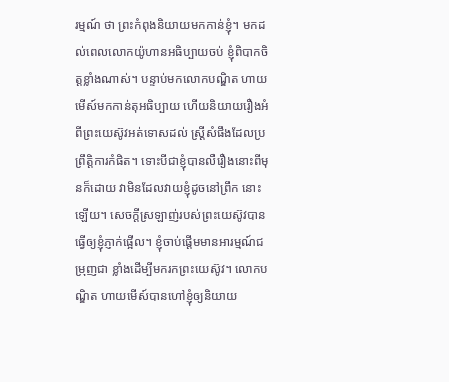រម្មណ៍ ថា ព្រះកំពុងនិយាយមកកាន់ខ្ញុំ។ មកដល់ពេលលោកយ៉ូហានអធិប្បាយចប់ ខ្ញុំពិបាកចិត្ដខ្លាំងណាស់។ បន្ទាប់មកលោកបណ្ឌិត ហាយមើស៍មកកាន់តុអធិប្បាយ ហើយនិយាយរឿងអំពីព្រះយេស៊ូវអត់ទោសដល់ ស្រ្ដីសំផឹងដែលប្រព្រឹត្ដិការកំផិត។ ទោះបីជាខ្ញុំបានលឺរឿងនោះពីមុនក៏ដោយ វាមិនដែលវាយខ្ញុំដូចនៅព្រឹក នោះឡើយ។ សេចក្ដីស្រឡាញ់របស់ព្រះយេស៊ូវបានធ្វើឲ្យខ្ញុំភ្ញាក់ផ្អើល។ ខ្ញុំចាប់ផ្ដើមមានអារម្មណ៍ជម្រុញជា ខ្លាំងដើម្បីមករកព្រះយេស៊ូវ។ លោកបណ្ឌិត ហាយមើស៍បានហៅខ្ញុំឲ្យនិយាយ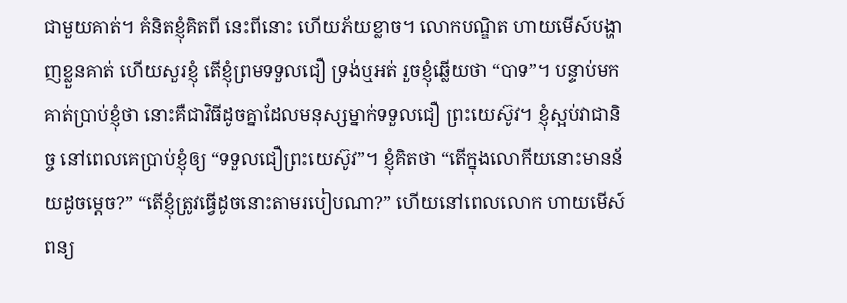ជាមួយគាត់។ គំនិតខ្ញុំគិតពី នេះពីនោះ ហើយភ័យខ្លាច។ លោកបណ្ឌិត ហាយមើស៍បង្ហាញខ្លួនគាត់ ហើយសួរខ្ញុំ តើខ្ញុំព្រមទទួលជឿ ទ្រង់ឬអត់ រួចខ្ញុំឆ្លើយថា “បាទ”។ បន្ទាប់មកគាត់ប្រាប់ខ្ញុំថា នោះគឺជាវិធីដូចគ្នាដែលមនុស្សម្នាក់ទទួលជឿ ព្រះយេស៊ូវ។ ខ្ញុំស្អប់វាជានិច្ច នៅពេលគេប្រាប់ខ្ញុំឲ្យ “ទទួលជឿព្រះយេស៊ូវ”។ ខ្ញុំគិតថា “តើក្នុងលោកីយនោះមានន័យដូចម្ដេច?” “តើខ្ញុំត្រូវធ្វើដូចនោះតាមរបៀបណា?” ហើយនៅពេលលោក ហាយមើស៍ពន្យ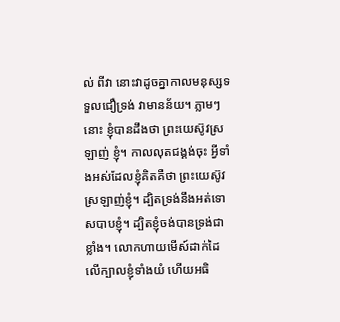ល់ ពីវា នោះវាដូចគ្នាកាលមនុស្សទទួលជឿទ្រង់ វាមានន័យ។ ភ្លាមៗនោះ ខ្ញុំបានដឹងថា ព្រះយេស៊ូវស្រឡាញ់ ខ្ញុំ។ កាលលុតជង្គង់ចុះ អ្វីទាំងអស់ដែលខ្ញុំគិតគឺថា ព្រះយេស៊ូវស្រឡាញ់ខ្ញុំ។ ដ្បិតទ្រង់នឹងអត់ទោសបាបខ្ញុំ។ ដ្បិតខ្ញុំចង់បានទ្រង់ជាខ្លាំង។ លោកហាយមើស៍ដាក់ដៃលើក្បាលខ្ញុំទាំងយំ ហើយអធិ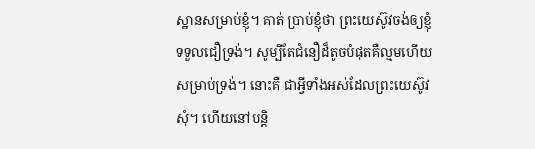ស្ឋានសម្រាប់ខ្ញុំ។ គាត់ ប្រាប់ខ្ញុំថា ព្រះយេស៊ូវចង់ឲ្យខ្ញុំទទួលជឿទ្រង់។ សូម្បីតែជំនឿដ៏តូចបំផុតគឺល្មមហើយសម្រាប់ទ្រង់។ នោះគឺ ជាអ្វីទាំងអស់ដែលព្រះយេស៊ូវសុំ។ ហើយនៅបន្ដិ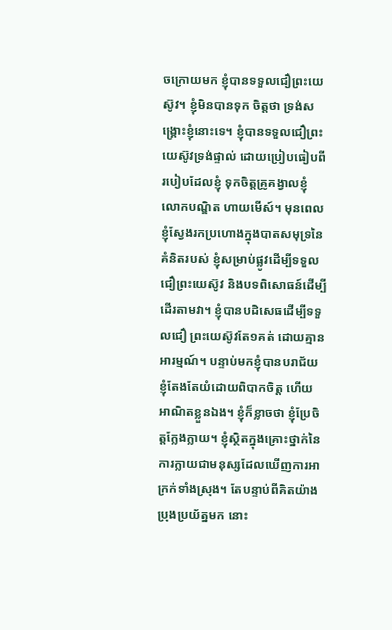ចក្រោយមក ខ្ញុំបានទទួលជឿព្រះយេស៊ូវ។ ខ្ញុំមិនបានទុក ចិត្ដថា ទ្រង់សង្រ្គោះខ្ញុំនោះទេ។ ខ្ញុំបានទទួលជឿព្រះយេស៊ូវទ្រង់ផ្ទាល់ ដោយប្រៀបធៀបពីរបៀបដែលខ្ញុំ ទុកចិត្ដគ្រូគង្វាលខ្ញុំ លោកបណ្ឌិត ហាយមើស៍។ មុនពេលខ្ញុំស្វែងរកប្រហោងក្នុងបាតសមុទ្រនៃគំនិតរបស់ ខ្ញុំសម្រាប់ផ្លូវដើម្បីទទួលជឿព្រះយេស៊ូវ និងបទពិសោធន៍ដើម្បីដើរតាមវា។ ខ្ញុំបានបដិសេធដើម្បីទទួលជឿ ព្រះយេស៊ូវតែ១គត់ ដោយគ្មានអារម្មណ៍។ បន្ទាប់មកខ្ញុំបានបរាជ័យ ខ្ញុំតែងតែយំដោយពិបាកចិត្ដ ហើយ អាណិតខ្លួនឯង។ ខ្ញុំក៏ខ្លាចថា ខ្ញុំប្រែចិត្ដក្លែងក្លាយ។ ខ្ញុំស្ថិតក្នុងគ្រោះថ្នាក់នៃការក្លាយជាមនុស្សដែលឃើញការអាក្រក់ទាំងស្រុង។ តែបន្ទាប់ពីគិតយ៉ាងប្រុងប្រយ័ត្នមក នោះ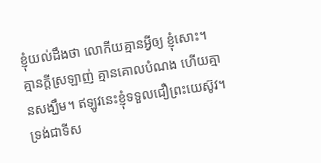ខ្ញុំយល់ដឹងថា លោកីយគ្មានអ្វីឲ្យ ខ្ញុំសោះ។ គ្មានក្ដីស្រឡាញ់ គ្មានគោលបំណង ហើយគ្មានសង្ឃឹម។ ឥឡូវនេះខ្ញុំទទួលជឿព្រះយេស៊ូវ។ ទ្រង់ជាទីស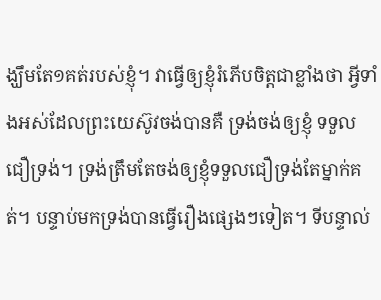ង្ឃឹមតែ១គត់របស់ខ្ញុំ។ វាធ្វើឲ្យខ្ញុំរំភើបចិត្ដជាខ្លាំងថា អ្វីទាំងអស់ដែលព្រះយេស៊ូវចង់បានគឺ ទ្រង់ចង់ឲ្យខ្ញុំ ទទួលជឿទ្រង់។ ទ្រង់ត្រឹមតែចង់ឲ្យខ្ញុំទទួលជឿទ្រង់តែម្នាក់គត់។ បន្ទាប់មកទ្រង់បានធ្វើរឿងផ្សេងៗទៀត។ ទីបន្ទាល់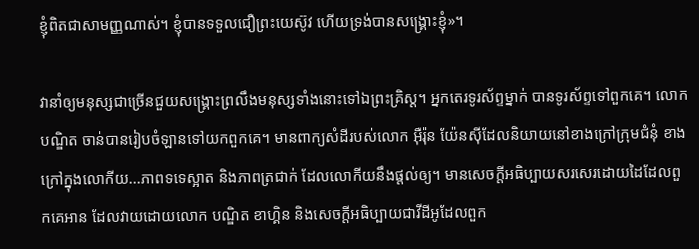ខ្ញុំពិតជាសាមញ្ញណាស់។ ខ្ញុំបានទទួលជឿព្រះយេស៊ូវ ហើយទ្រង់បានសង្រ្គោះខ្ញុំ»។

វានាំឲ្យមនុស្សជាច្រើនជួយសង្រ្គោះព្រលឹងមនុស្សទាំងនោះទៅឯព្រះគ្រិស្ដ។ អ្នកតេរទូរស័ព្ទម្នាក់ បានទូរស័ព្ទទៅពួកគេ។ លោកបណ្ឌិត ចាន់បានរៀបចំឡានទៅយកពួកគេ។ មានពាក្យសំដីរបស់លោក អ៊ឺរ៉ុន យ៉ែនស៊ីដែលនិយាយនៅខាងក្រៅក្រុមជំនុំ ខាងក្រៅក្នុងលោកីយ...ភាពទទេស្អាត និងភាពត្រជាក់ ដែលលោកីយនឹងផ្ដល់ឲ្យ។ មានសេចក្ដីអធិប្បាយសរសេរដោយដៃដែលពួកគេអាន ដែលវាយដោយលោក បណ្ឌិត ខាហ្គិន និងសេចក្ដីអធិប្បាយជាវីដីអូដែលពួក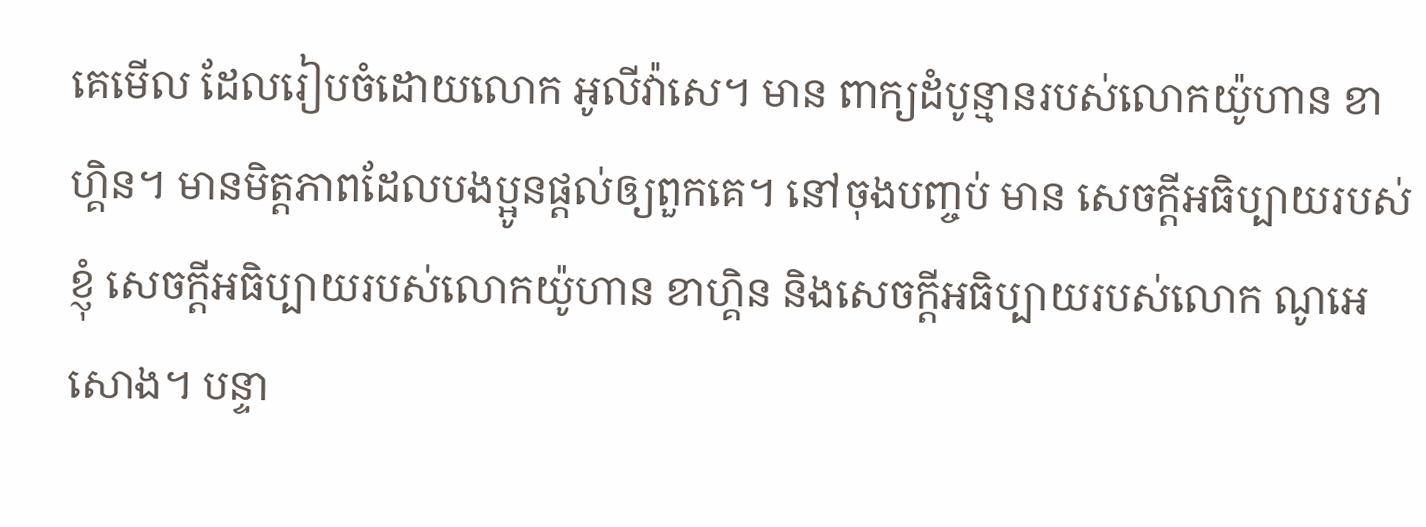គេមើល ដែលរៀបចំដោយលោក អូលីវ៉ាសេ។ មាន ពាក្យដំបូន្មានរបស់លោកយ៉ូហាន ខាហ្គិន។ មានមិត្ដភាពដែលបងប្អូនផ្ដល់ឲ្យពួកគេ។ នៅចុងបញ្ចប់ មាន សេចក្ដីអធិប្បាយរបស់ខ្ញុំ សេចក្ដីអធិប្បាយរបស់លោកយ៉ូហាន ខាហ្គិន និងសេចក្ដីអធិប្បាយរបស់លោក ណូអេ សោង។ បន្ទា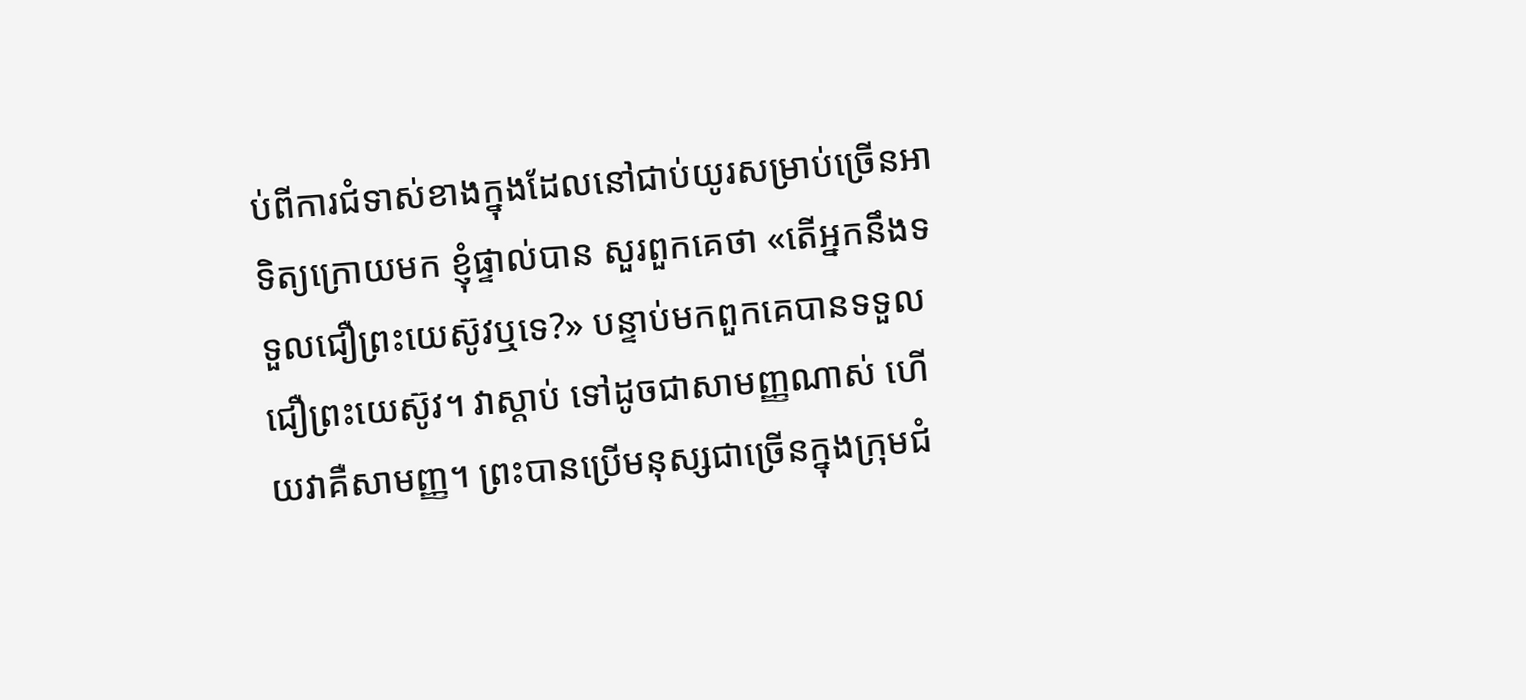ប់ពីការជំទាស់ខាងក្នុងដែលនៅជាប់យូរសម្រាប់ច្រើនអាទិត្យក្រោយមក ខ្ញុំផ្ទាល់បាន សួរពួកគេថា «តើអ្នកនឹងទទួលជឿព្រះយេស៊ូវឬទេ?» បន្ទាប់មកពួកគេបានទទួលជឿព្រះយេស៊ូវ។ វាស្ដាប់ ទៅដូចជាសាមញ្ញណាស់ ហើយវាគឺសាមញ្ញ។ ព្រះបានប្រើមនុស្សជាច្រើនក្នុងក្រុមជំ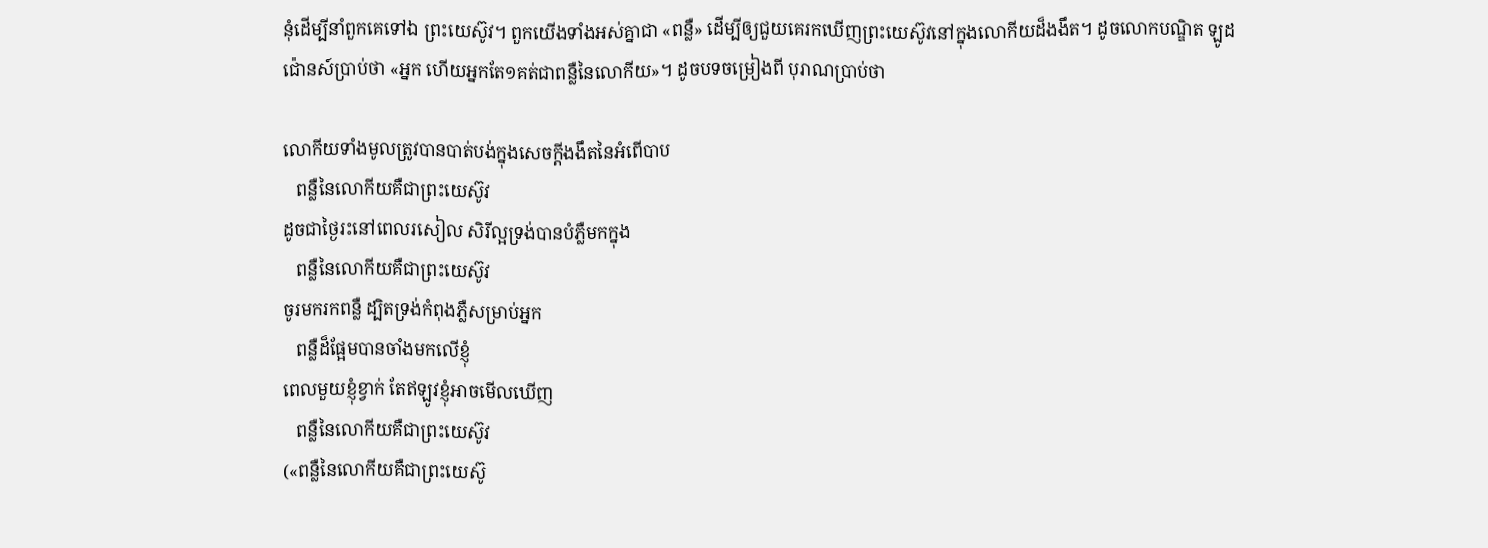នុំដើម្បីនាំពួកគេទៅឯ ព្រះយេស៊ូវ។ ពួកយើងទាំងអស់គ្នាជា «ពន្លឺ» ដើម្បីឲ្យជួយគេរកឃើញព្រះយេស៊ូវនៅក្នុងលោកីយដ៏ងងឹត។ ដូចលោកបណ្ឌិត ឡូដ ជ៉ោនស៍ប្រាប់ថា «អ្នក ហើយអ្នកតែ១គត់ជាពន្លឺនៃលោកីយ»។ ដូចបទចម្រៀងពី បុរាណប្រាប់ថា

លោកីយទាំងមូលត្រូវបានបាត់បង់ក្នុងសេចក្ដីងងឹតនៃអំពើបាប
   ពន្លឺនៃលោកីយគឺជាព្រះយេស៊ូវ
ដូចជាថ្ងៃរះនៅពេលរសៀល សិរីល្អទ្រង់បានបំភ្លឺមកក្នុង
   ពន្លឺនៃលោកីយគឺជាព្រះយេស៊ូវ
ចូរមករកពន្លឺ ដ្បិតទ្រង់កំពុងភ្លឺសម្រាប់អ្នក
   ពន្លឺដ៏ផ្អែមបានចាំងមកលើខ្ញុំ
ពេលមួយខ្ញុំខ្វាក់ តែឥឡូវខ្ញុំអាចមើលឃើញ
   ពន្លឺនៃលោកីយគឺជាព្រះយេស៊ូវ
(«ពន្លឺនៃលោកីយគឺជាព្រះយេស៊ូ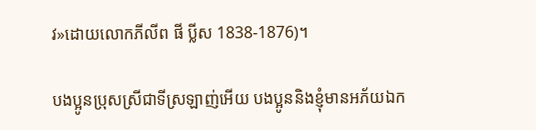វ»ដោយលោកភីលីព ផី ប្លីស 1838-1876)។

បងប្អូនប្រុសស្រីជាទីស្រឡាញ់អើយ បងប្អូននិងខ្ញុំមានអភ័យឯក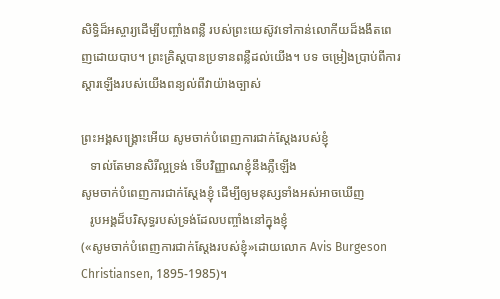សិទ្ធិដ៏អស្ចារ្យដើម្បីបញ្ចាំងពន្លឺ របស់ព្រះយេស៊ូវទៅកាន់លោកីយដ៏ងងឹតពេញដោយបាប។ ព្រះគ្រិស្ដបានប្រទានពន្លឺដល់យើង។ បទ ចម្រៀងប្រាប់ពីការស្ដារឡើងរបស់យើងពន្យល់ពីវាយ៉ាងច្បាស់

ព្រះអង្គសង្រ្គោះអើយ សូមចាក់បំពេញការជាក់ស្ដែងរបស់ខ្ញុំ
   ទាល់តែមានសិរីល្អទ្រង់ ទើបវិញ្ញាណខ្ញុំនឹងភ្លឺឡើង
សូមចាក់បំពេញការជាក់ស្ដែងខ្ញុំ ដើម្បីឲ្យមនុស្សទាំងអស់អាចឃើញ
   រូបអង្គដ៏បរិសុទ្ធរបស់ទ្រង់ដែលបញ្ចាំងនៅក្នុងខ្ញុំ
(«សូមចាក់បំពេញការជាក់ស្ដែងរបស់ខ្ញុំ»ដោយលោក Avis Burgeson Christiansen, 1895-1985)។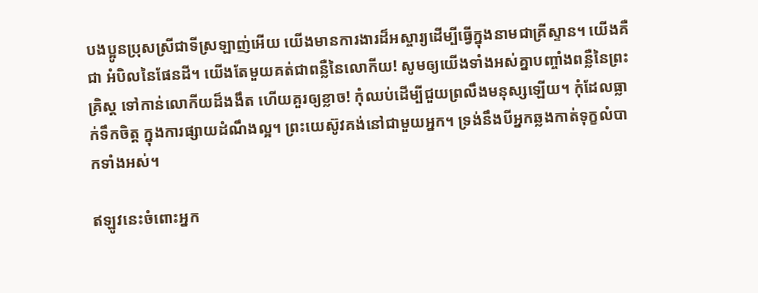បងប្អូនប្រុសស្រីជាទីស្រឡាញ់អើយ យើងមានការងារដ៏អស្ចារ្យដើម្បីធ្វើក្នុងនាមជាគ្រីស្ទាន។ យើងគឺជា អំបិលនៃផែនដី។ យើងតែមួយគត់ជាពន្លឺនៃលោកីយ! សូមឲ្យយើងទាំងអស់គ្នាបញ្ចាំងពន្លឺនៃព្រះគ្រិស្ដ ទៅកាន់លោកីយដ៏ងងឹត ហើយគួរឲ្យខ្លាច! កុំឈប់ដើម្បីជួយព្រលឹងមនុស្សឡើយ។ កុំដែលធ្លាក់ទឹកចិត្ដ ក្នុងការផ្សាយដំណឹងល្អ។ ព្រះយេស៊ូវគង់នៅជាមួយអ្នក។ ទ្រង់នឹងបីអ្នកឆ្លងកាត់ទុក្ខលំបាកទាំងអស់។

ឥឡូវនេះចំពោះអ្នក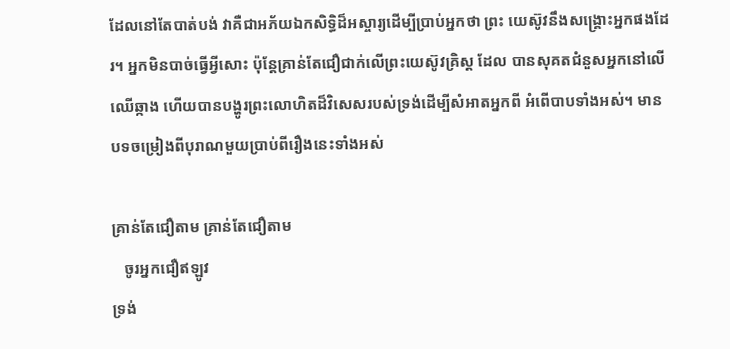ដែលនៅតែបាត់បង់ វាគឺជាអភ័យឯកសិទ្ធិដ៏អស្ចារ្យដើម្បីប្រាប់អ្នកថា ព្រះ យេស៊ូវនឹងសង្រ្គោះអ្នកផងដែរ។ អ្នកមិនបាច់ធ្វើអ្វីសោះ ប៉ុន្ដែគ្រាន់តែជឿជាក់លើព្រះយេស៊ូវគ្រិស្ដ ដែល បានសុគតជំនួសអ្នកនៅលើឈើឆ្កាង ហើយបានបង្ហូរព្រះលោហិតដ៏វិសេសរបស់ទ្រង់ដើម្បីសំអាតអ្នកពី អំពើបាបទាំងអស់។ មានបទចម្រៀងពីបុរាណមួយប្រាប់ពីរឿងនេះទាំងអស់

គ្រាន់តែជឿតាម គ្រាន់តែជឿតាម
   ចូរអ្នកជឿឥឡូវ
ទ្រង់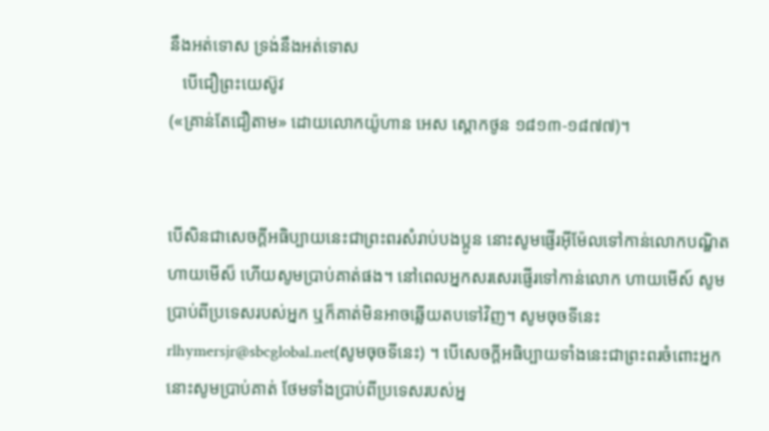នឹងអត់ទោស ទ្រង់នឹងអត់ទោស
   បើជឿព្រះយេស៊ូវ
(«គ្រាន់តែជឿតាម» ដោយលោកយ៉ូហាន អេស ស្ដោកថូន ១៨១៣-១៨៧៧)។


បើសិនជាសេចក្ដីអធិប្បាយនេះជាព្រះពរសំរាប់បងប្អូន នោះសូមផ្ញើរអ៊ីម៉ែលទៅកាន់លោកបណ្ឌិត ហាយមើស៏ ហើយសូមប្រាប់គាត់ផង។ នៅពេលអ្នកសរសេរផ្ញើរទៅកាន់លោក ហាយមើស៍ សូមប្រាប់ពីប្រទេសរបស់អ្នក ឬក៏គាត់មិនអាចឆ្លើយតបទៅវិញ។ សូមចុចទីនេះ rlhymersjr@sbcglobal.net(សូមចុចទីនេះ) ។ បើសេចក្ដីអធិប្បាយទាំងនេះជាព្រះពរចំពោះអ្នក នោះសូមប្រាប់គាត់ ថែមទាំងប្រាប់ពីប្រទេសរបស់អ្ន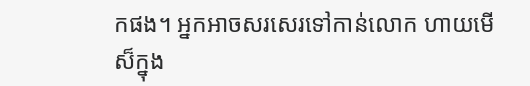កផង។ អ្នកអាចសរសេរទៅកាន់លោក ហាយមើស៏ក្នុង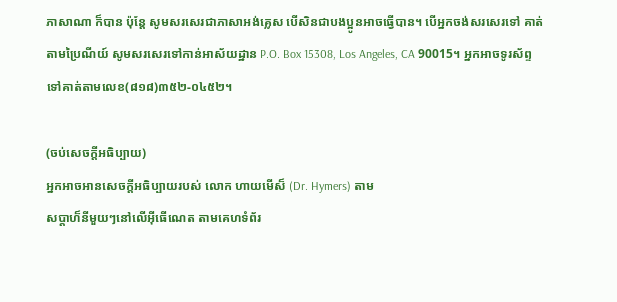ភាសាណា ក៏បាន ប៉ុន្ដែ សូមសរសេរជាភាសាអង់គ្លេស បើសិនជាបងប្អូនអាចធ្វើបាន។ បើអ្នកចង់សរសេរទៅ គាត់តាមប្រៃណីយ៍ សូមសរសេរទៅកាន់អាស័យដ្ឋាន P.O. Box 15308, Los Angeles, CA 90015។ អ្នកអាចទូរស័ព្ទទៅគាត់តាមលេខ(៨១៨)៣៥២-០៤៥២។

(ចប់សេចក្ដីអធិប្បាយ)
អ្នកអាចអានសេចក្ដីអធិប្បាយរបស់ លោក ហាយមើស៏ (Dr. Hymers) តាម
សប្ដាហ៏នីមួយៗនៅលើអ៊ីធើណេត តាមគេហទំព័រ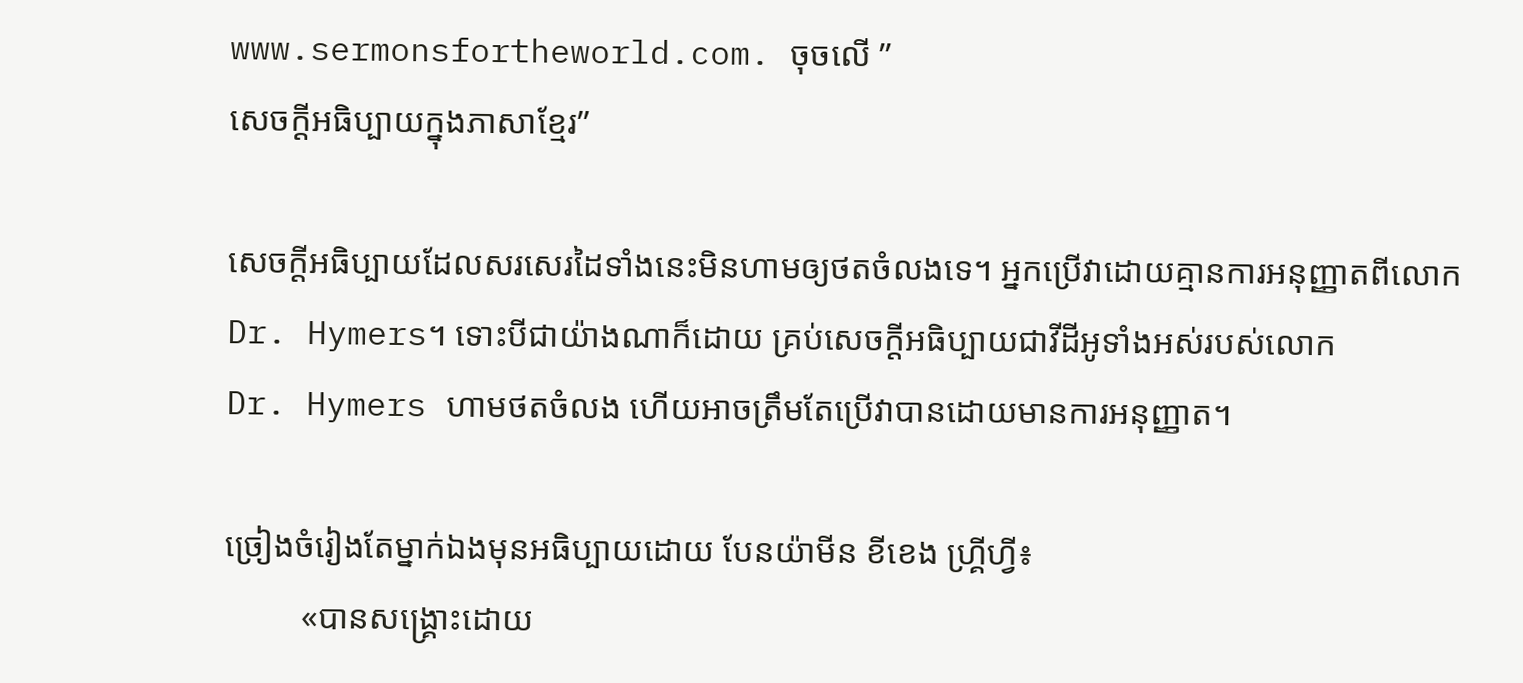www.sermonsfortheworld.com. ចុចលើ ”
សេចក្ដីអធិប្បាយក្នុងភាសាខ្មែរ”

សេចក្ដីអធិប្បាយដែលសរសេរដៃទាំងនេះមិនហាមឲ្យថតចំលងទេ។ អ្នកប្រើវាដោយគ្មានការអនុញ្ញាតពីលោក
Dr. Hymers។ ទោះបីជាយ៉ាងណាក៏ដោយ គ្រប់សេចក្ដីអធិប្បាយជាវីដីអូទាំងអស់របស់លោក
Dr. Hymers ហាមថតចំលង ហើយអាចត្រឹមតែប្រើវាបានដោយមានការអនុញ្ញាត។

ច្រៀងចំរៀងតែម្នាក់ឯងមុនអធិប្បាយដោយ បែនយ៉ាមីន ខីខេង ហ្គ្រីហ្វី៖
         «បានសង្រ្គោះដោយ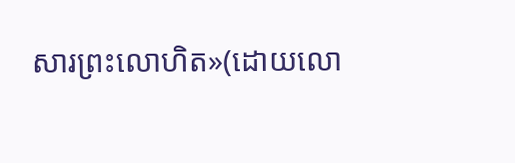សារព្រះលោហិត»(ដោយលោ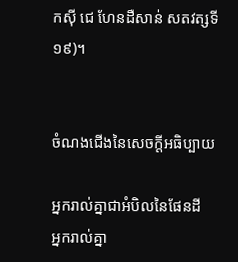កស៊ី ជេ ហែនដឺសាន់ សតវត្សទី១៩)។


ចំណងជើងនៃសេចក្ដីអធិប្បាយ

អ្នករាល់គ្នាជាអំបិលនៃផែនដី
អ្នករាល់គ្នា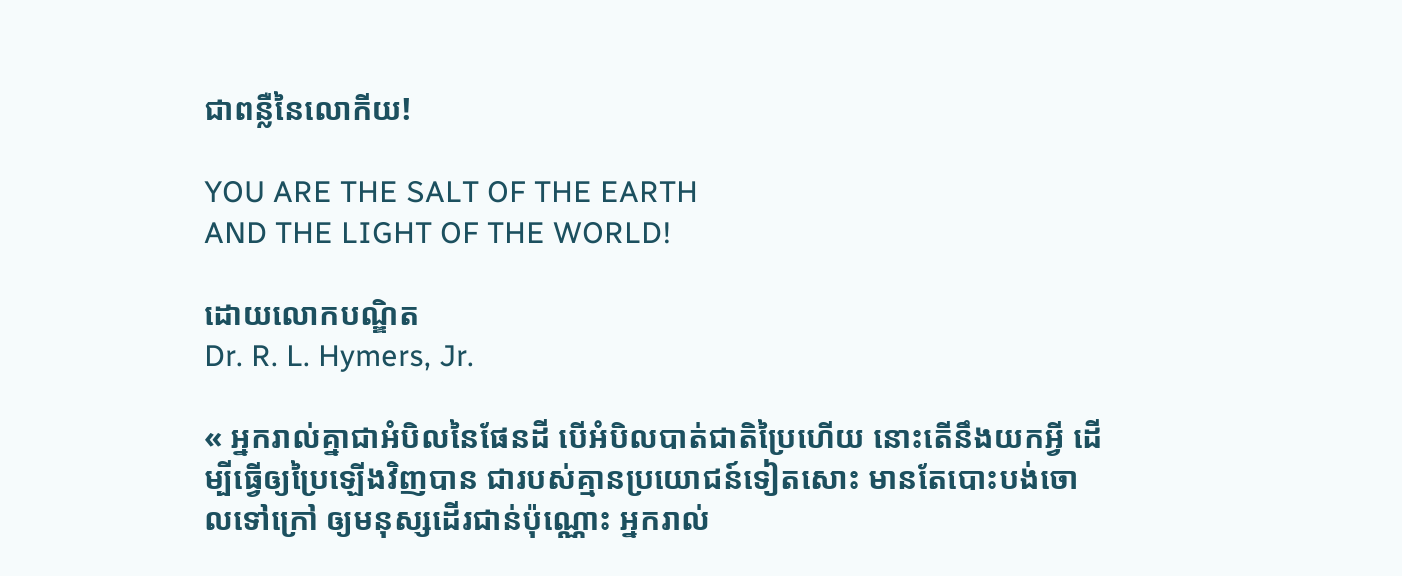ជាពន្លឺនៃលោកីយ!

YOU ARE THE SALT OF THE EARTH
AND THE LIGHT OF THE WORLD!

ដោយលោកបណ្ឌិត
Dr. R. L. Hymers, Jr.

« អ្នករាល់គ្នាជាអំបិលនៃផែនដី បើអំបិលបាត់ជាតិប្រៃហើយ នោះតើនឹងយកអ្វី ដើម្បីធ្វើឲ្យប្រៃឡើងវិញបាន ជារបស់គ្មានប្រយោជន៍ទៀតសោះ មានតែបោះបង់ចោលទៅក្រៅ ឲ្យមនុស្សដើរជាន់ប៉ុណ្ណោះ អ្នករាល់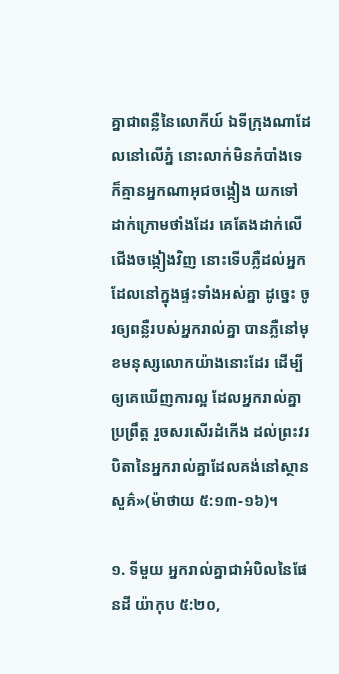គ្នាជាពន្លឺនៃលោកីយ៍ ឯទីក្រុងណាដែលនៅលើភ្នំ នោះលាក់មិនកំបាំងទេ ក៏គ្មានអ្នកណាអុជចង្កៀង យកទៅដាក់ក្រោមថាំងដែរ គេតែងដាក់លើជើងចង្កៀងវិញ នោះទើបភ្លឺដល់អ្នកដែលនៅក្នុងផ្ទះទាំងអស់គ្នា ដូច្នេះ ចូរឲ្យពន្លឺរបស់អ្នករាល់គ្នា បានភ្លឺនៅមុខមនុស្សលោកយ៉ាងនោះដែរ ដើម្បីឲ្យគេឃើញការល្អ ដែលអ្នករាល់គ្នាប្រព្រឹត្ត រួចសរសើរដំកើង ដល់ព្រះវរបិតានៃអ្នករាល់គ្នាដែលគង់នៅស្ថានសួគ៌»(ម៉ាថាយ ៥:១៣-១៦)។

១. ទីមួយ អ្នករាល់គ្នាជាអំបិលនៃផែនដី យ៉ាកុប ៥:២០,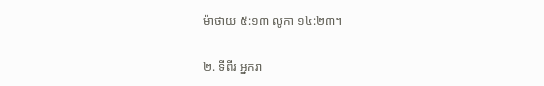ម៉ាថាយ ៥:១៣ លូកា ១៤:២៣។

២. ទីពីរ អ្នករា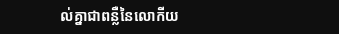ល់គ្នាជាពន្លឺនៃលោកីយ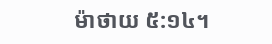ម៉ាថាយ ៥:១៤។